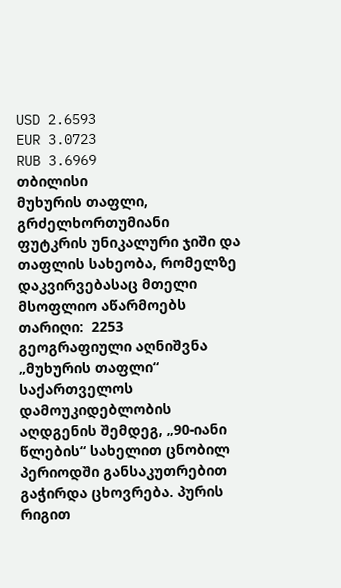USD 2.6593
EUR 3.0723
RUB 3.6969
თბილისი
მუხურის თაფლი, გრძელხორთუმიანი ფუტკრის უნიკალური ჯიში და თაფლის სახეობა, რომელზე დაკვირვებასაც მთელი მსოფლიო აწარმოებს
თარიღი:  2253
გეოგრაფიული აღნიშვნა „მუხურის თაფლი“
საქართველოს დამოუკიდებლობის აღდგენის შემდეგ, „90-იანი წლების“ სახელით ცნობილ პერიოდში განსაკუთრებით გაჭირდა ცხოვრება. პურის რიგით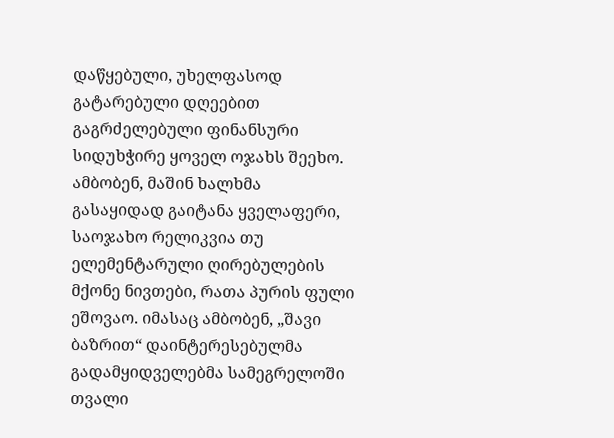დაწყებული, უხელფასოდ გატარებული დღეებით გაგრძელებული ფინანსური სიდუხჭირე ყოველ ოჯახს შეეხო. ამბობენ, მაშინ ხალხმა გასაყიდად გაიტანა ყველაფერი, საოჯახო რელიკვია თუ ელემენტარული ღირებულების მქონე ნივთები, რათა პურის ფული ეშოვაო. იმასაც ამბობენ, „შავი ბაზრით“ დაინტერესებულმა გადამყიდველებმა სამეგრელოში თვალი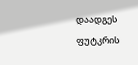დაადგეს ფუტკრის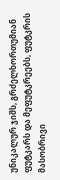უნიკალურ ჯიშს, გრძელხორთუმიან ფუტკარს და მეფუტკრეებს, ფუტკრის მასობრივი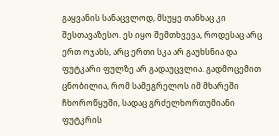გაყვანის სანაცვლოდ, მსუყე თანხაც კი შესთავაზესო. ეს იყო შემთხვევა, როდესაც არც ერთ ოჯახს, არც ერთი სკა არ გაუხსნია და ფუტკარი ფულზე არ გადაუცვლია. გადმოცემით ცნობილია, რომ სამეგრელოს იმ მხარეში  ჩხოროწყუში, სადაც გრძელხორთუმიანი ფუტკრის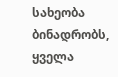სახეობა ბინადრობს, ყველა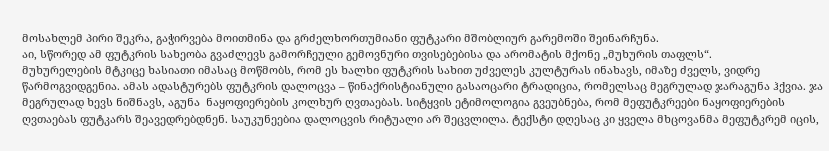მოსახლემ პირი შეკრა, გაჭირვება მოითმინა და გრძელხორთუმიანი ფუტკარი მშობლიურ გარემოში შეინარჩუნა.
აი, სწორედ ამ ფუტკრის სახეობა გვაძლევს გამორჩეული გემოვნური თვისებებისა და არომატის მქონე „მუხურის თაფლს“.
მუხურელების მტკიცე ხასიათი იმასაც მოწმობს, რომ ეს ხალხი ფუტკრის სახით უძველეს კულტურას ინახავს, იმაზე ძველს, ვიდრე წარმოგვიდგენია. ამას ადასტურებს ფუტკრის დალოცვა – წინაქრისტიანული გასაოცარი ტრადიცია, რომელსაც მეგრულად ჯარაგუნა ჰქვია. ჯა  მეგრულად ხევს ნიშნავს, აგუნა  ნაყოფიერების კოლხურ ღვთაებას. სიტყვის ეტიმოლოგია გვეუბნება, რომ მეფუტკრეები ნაყოფიერების ღვთაებას ფუტკარს შეავედრებდნენ. საუკუნეებია დალოცვის რიტუალი არ შეცვლილა. ტექსტი დღესაც კი ყველა მხცოვანმა მეფუტკრემ იცის,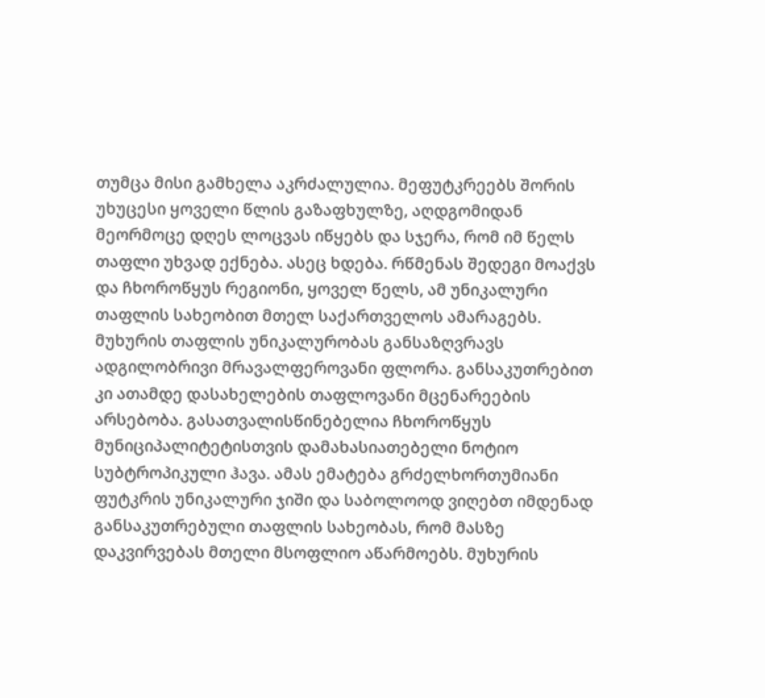თუმცა მისი გამხელა აკრძალულია. მეფუტკრეებს შორის უხუცესი ყოველი წლის გაზაფხულზე, აღდგომიდან მეორმოცე დღეს ლოცვას იწყებს და სჯერა, რომ იმ წელს თაფლი უხვად ექნება. ასეც ხდება. რწმენას შედეგი მოაქვს და ჩხოროწყუს რეგიონი, ყოველ წელს, ამ უნიკალური თაფლის სახეობით მთელ საქართველოს ამარაგებს.
მუხურის თაფლის უნიკალურობას განსაზღვრავს ადგილობრივი მრავალფეროვანი ფლორა. განსაკუთრებით კი ათამდე დასახელების თაფლოვანი მცენარეების არსებობა. გასათვალისწინებელია ჩხოროწყუს მუნიციპალიტეტისთვის დამახასიათებელი ნოტიო სუბტროპიკული ჰავა. ამას ემატება გრძელხორთუმიანი ფუტკრის უნიკალური ჯიში და საბოლოოდ ვიღებთ იმდენად განსაკუთრებული თაფლის სახეობას, რომ მასზე დაკვირვებას მთელი მსოფლიო აწარმოებს. მუხურის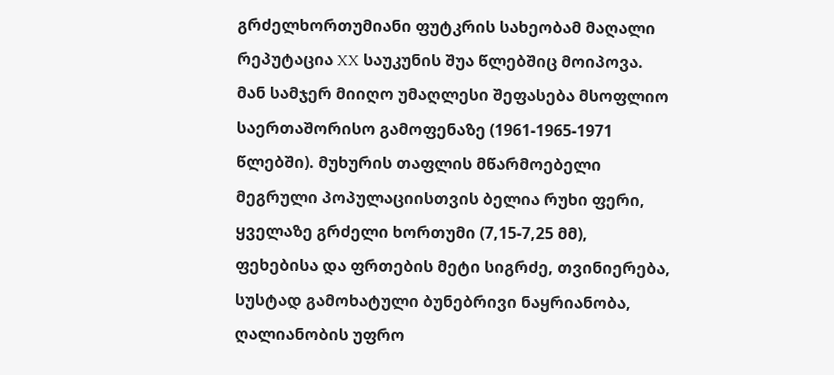გრძელხორთუმიანი ფუტკრის სახეობამ მაღალი რეპუტაცია XX საუკუნის შუა წლებშიც მოიპოვა. მან სამჯერ მიიღო უმაღლესი შეფასება მსოფლიო საერთაშორისო გამოფენაზე (1961-1965-1971 წლებში). მუხურის თაფლის მწარმოებელი მეგრული პოპულაციისთვის ბელია რუხი ფერი, ყველაზე გრძელი ხორთუმი (7,15-7,25 მმ), ფეხებისა და ფრთების მეტი სიგრძე, თვინიერება, სუსტად გამოხატული ბუნებრივი ნაყრიანობა, ღალიანობის უფრო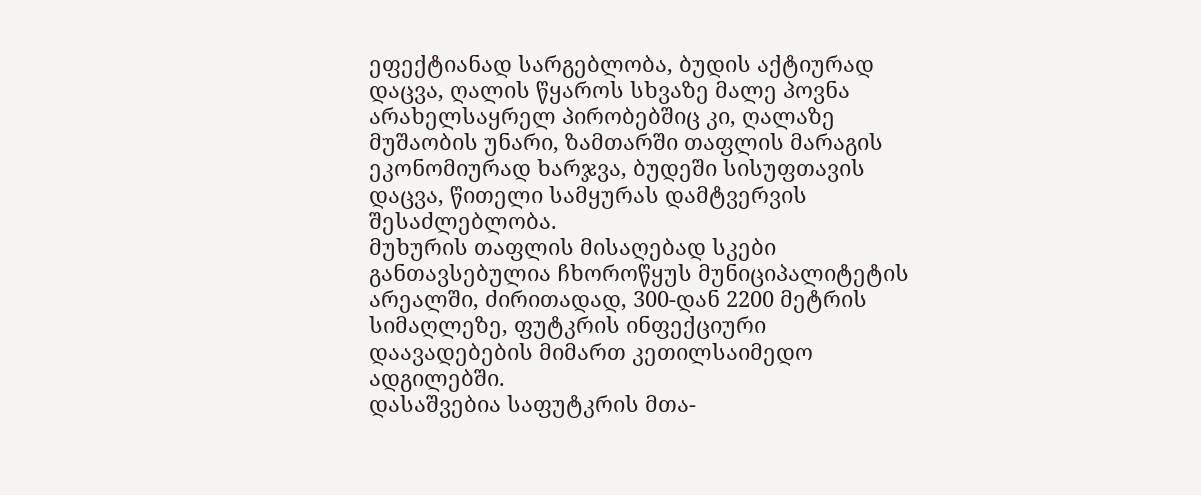ეფექტიანად სარგებლობა, ბუდის აქტიურად დაცვა, ღალის წყაროს სხვაზე მალე პოვნა არახელსაყრელ პირობებშიც კი, ღალაზე მუშაობის უნარი, ზამთარში თაფლის მარაგის ეკონომიურად ხარჯვა, ბუდეში სისუფთავის დაცვა, წითელი სამყურას დამტვერვის შესაძლებლობა.
მუხურის თაფლის მისაღებად სკები განთავსებულია ჩხოროწყუს მუნიციპალიტეტის არეალში, ძირითადად, 300-დან 2200 მეტრის სიმაღლეზე, ფუტკრის ინფექციური დაავადებების მიმართ კეთილსაიმედო ადგილებში.
დასაშვებია საფუტკრის მთა-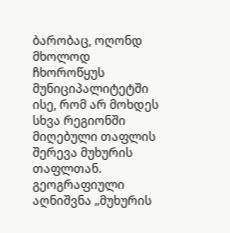ბარობაც, ოღონდ მხოლოდ ჩხოროწყუს მუნიციპალიტეტში ისე, რომ არ მოხდეს სხვა რეგიონში მიღებული თაფლის შერევა მუხურის თაფლთან.
გეოგრაფიული აღნიშვნა „მუხურის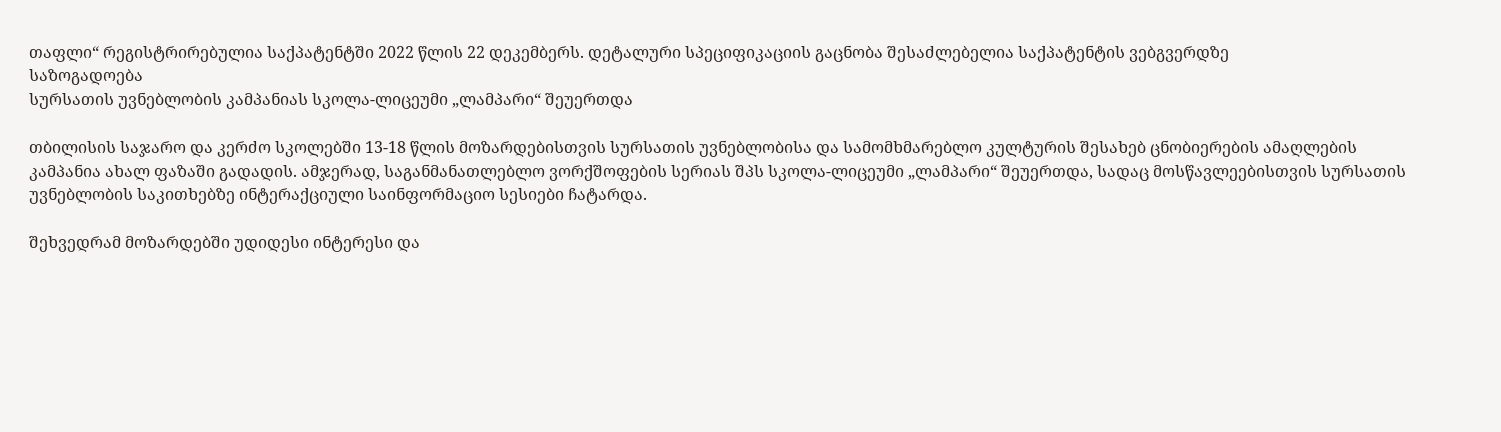თაფლი“ რეგისტრირებულია საქპატენტში 2022 წლის 22 დეკემბერს. დეტალური სპეციფიკაციის გაცნობა შესაძლებელია საქპატენტის ვებგვერდზე
საზოგადოება
სურსათის უვნებლობის კამპანიას სკოლა-ლიცეუმი „ლამპარი“ შეუერთდა

თბილისის საჯარო და კერძო სკოლებში 13-18 წლის მოზარდებისთვის სურსათის უვნებლობისა და სამომხმარებლო კულტურის შესახებ ცნობიერების ამაღლების კამპანია ახალ ფაზაში გადადის. ამჯერად, საგანმანათლებლო ვორქშოფების სერიას შპს სკოლა-ლიცეუმი „ლამპარი“ შეუერთდა, სადაც მოსწავლეებისთვის სურსათის უვნებლობის საკითხებზე ინტერაქციული საინფორმაციო სესიები ჩატარდა.

შეხვედრამ მოზარდებში უდიდესი ინტერესი და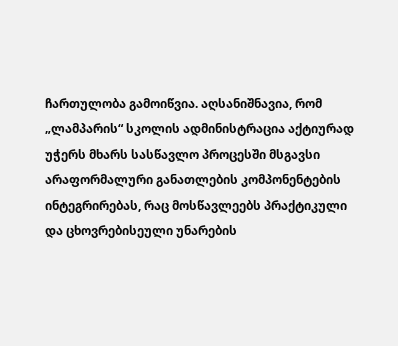ჩართულობა გამოიწვია. აღსანიშნავია, რომ „ლამპარის“ სკოლის ადმინისტრაცია აქტიურად უჭერს მხარს სასწავლო პროცესში მსგავსი არაფორმალური განათლების კომპონენტების ინტეგრირებას, რაც მოსწავლეებს პრაქტიკული და ცხოვრებისეული უნარების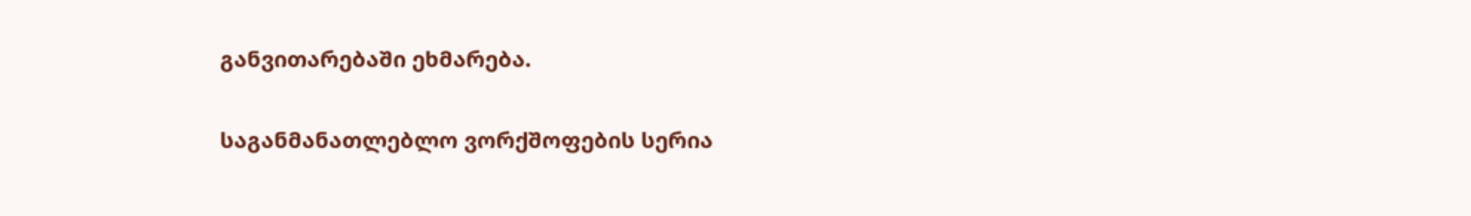განვითარებაში ეხმარება.

საგანმანათლებლო ვორქშოფების სერია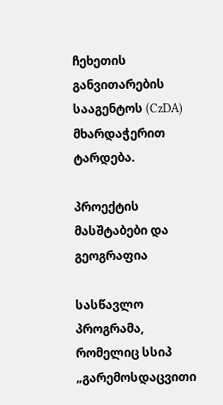ჩეხეთის განვითარების სააგენტოს (CzDA) მხარდაჭერით ტარდება.

პროექტის მასშტაბები და გეოგრაფია

სასწავლო პროგრამა, რომელიც სსიპ „გარემოსდაცვითი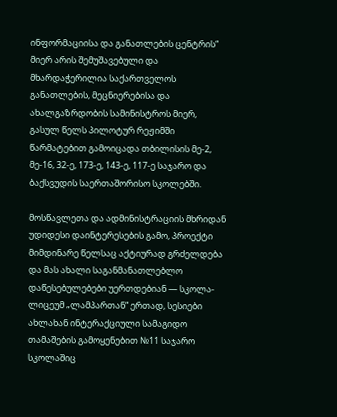ინფორმაციისა და განათლების ცენტრის“ მიერ არის შემუშავებული და მხარდაჭერილია საქართველოს განათლების, მეცნიერებისა და ახალგაზრდობის სამინისტროს მიერ, გასულ წელს პილოტურ რეჟიმში წარმატებით გამოიცადა თბილისის მე-2, მე-16, 32-ე, 173-ე, 143-ე, 117-ე საჯარო და ბაქსვუდის საერთაშორისო სკოლებში.

მოსწავლეთა და ადმინისტრაციის მხრიდან უდიდესი დაინტერესების გამო, პროექტი მიმდინარე წელსაც აქტიურად გრძელდება და მას ახალი საგანმანათლებლო დაწესებულებები უერთდებიან — სკოლა-ლიცეუმ „ლამპართან“ ერთად, სესიები ახლახან ინტერაქციული სამაგიდო თამაშების გამოყენებით №11 საჯარო სკოლაშიც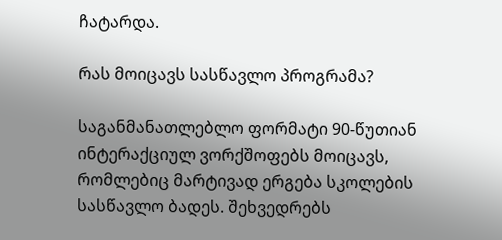ჩატარდა.

რას მოიცავს სასწავლო პროგრამა?

საგანმანათლებლო ფორმატი 90-წუთიან ინტერაქციულ ვორქშოფებს მოიცავს, რომლებიც მარტივად ერგება სკოლების სასწავლო ბადეს. შეხვედრებს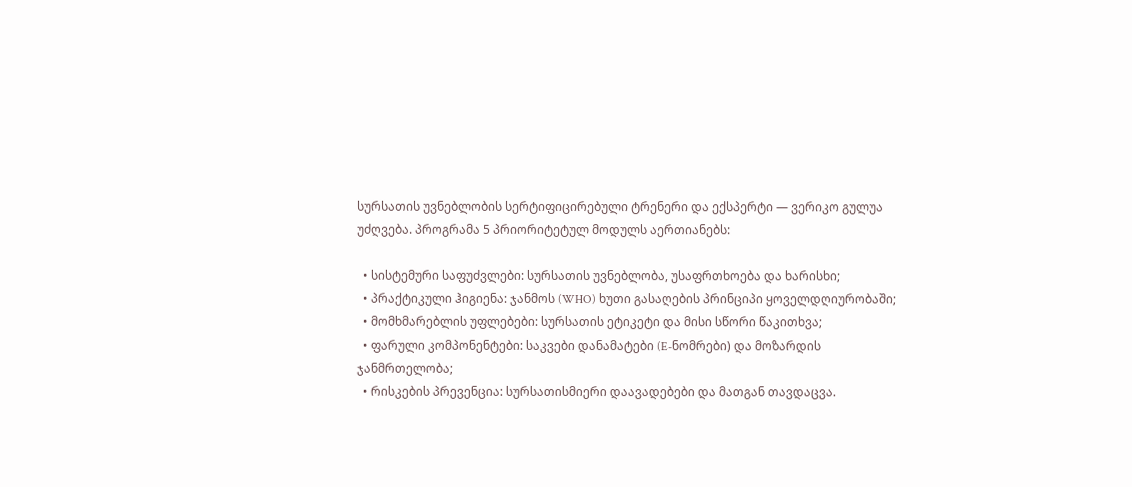სურსათის უვნებლობის სერტიფიცირებული ტრენერი და ექსპერტი — ვერიკო გულუა უძღვება. პროგრამა 5 პრიორიტეტულ მოდულს აერთიანებს:

  • სისტემური საფუძვლები: სურსათის უვნებლობა, უსაფრთხოება და ხარისხი;
  • პრაქტიკული ჰიგიენა: ჯანმოს (WHO) ხუთი გასაღების პრინციპი ყოველდღიურობაში;
  • მომხმარებლის უფლებები: სურსათის ეტიკეტი და მისი სწორი წაკითხვა;
  • ფარული კომპონენტები: საკვები დანამატები (E-ნომრები) და მოზარდის ჯანმრთელობა;
  • რისკების პრევენცია: სურსათისმიერი დაავადებები და მათგან თავდაცვა.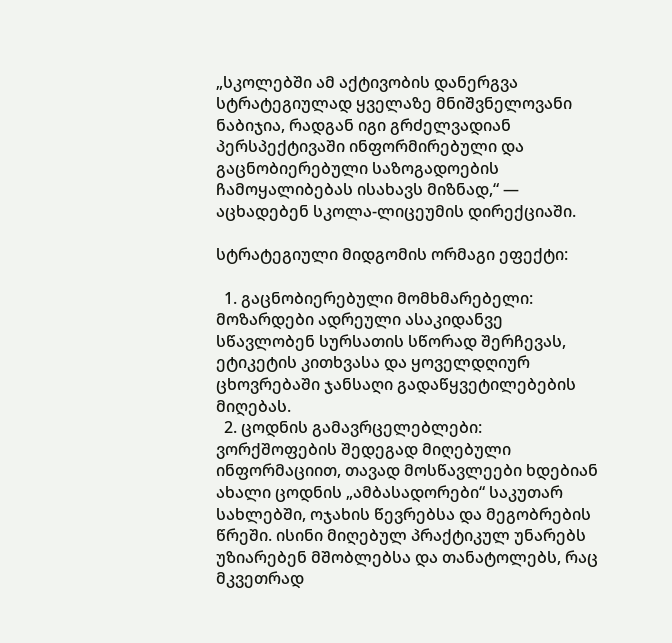„სკოლებში ამ აქტივობის დანერგვა სტრატეგიულად ყველაზე მნიშვნელოვანი ნაბიჯია, რადგან იგი გრძელვადიან პერსპექტივაში ინფორმირებული და გაცნობიერებული საზოგადოების ჩამოყალიბებას ისახავს მიზნად,“ — აცხადებენ სკოლა-ლიცეუმის დირექციაში.

სტრატეგიული მიდგომის ორმაგი ეფექტი:

  1. გაცნობიერებული მომხმარებელი: მოზარდები ადრეული ასაკიდანვე სწავლობენ სურსათის სწორად შერჩევას, ეტიკეტის კითხვასა და ყოველდღიურ ცხოვრებაში ჯანსაღი გადაწყვეტილებების მიღებას.
  2. ცოდნის გამავრცელებლები: ვორქშოფების შედეგად მიღებული ინფორმაციით, თავად მოსწავლეები ხდებიან ახალი ცოდნის „ამბასადორები“ საკუთარ სახლებში, ოჯახის წევრებსა და მეგობრების წრეში. ისინი მიღებულ პრაქტიკულ უნარებს უზიარებენ მშობლებსა და თანატოლებს, რაც მკვეთრად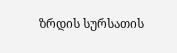ზრდის სურსათის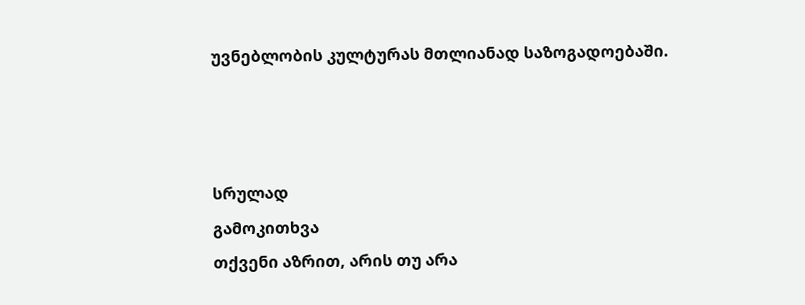უვნებლობის კულტურას მთლიანად საზოგადოებაში.



სრულად
გამოკითხვა
თქვენი აზრით, არის თუ არა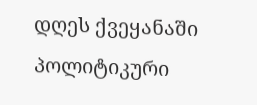დღეს ქვეყანაში პოლიტიკური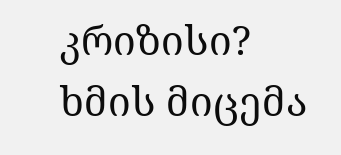კრიზისი?
ხმის მიცემა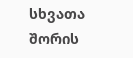სხვათა შორის